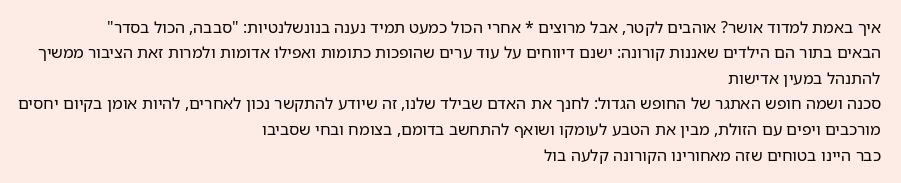איך באמת למדוד אושר? אוהבים לקטר, אבל מרוצים * אחרי הכול כמעט תמיד נענה בנונשלנטיות: "סבבה, הכול בסדר"
הבאים בתור הם הילדים שאננות קורונה: ישנם דיווחים על עוד ערים שהופכות כתומות ואפילו אדומות ולמרות זאת הציבור ממשיך להתנהל במעין אדישות
סכנה ושמה חופש האתגר של החופש הגדול: לחנך את האדם שבילד שלנו, זה שיודע להתקשר נכון לאחרים, להיות אומן בקיום יחסים מורכבים ויפים עם הזולת, מבין את הטבע לעומקו ושואף להתחשב בדומם, בצומח ובחי שסביבו
כבר היינו בטוחים שזה מאחורינו הקורונה קלעה בול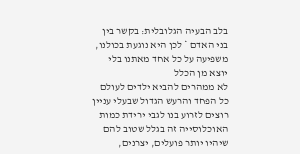בלב הבעיה הגלובלית: בקשר בין בני האדם * לכן היא נוגעת בכולנו, משפיעה על כל אחד מאתנו בלי יוצא מן הכלל
לא ממהרים להביא ילדים לעולם כל הפחד והרעש הגדול שבעלי עניין רוצים לזרוע בנו לגבי ירידת כמות האוכלוסייה זה בגלל שטוב להם שיהיו יותר פועלים, יצרנים,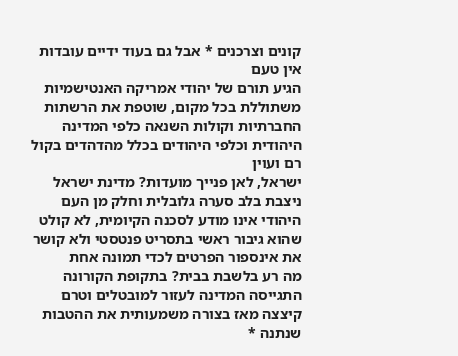קונים וצרכנים * אבל גם בעוד ידיים עובדות אין טעם
הגיע תורם של יהודי אמריקה האנטישמיות משתוללת בכל מקום, שוטפת את הרשתות החברתיות וקולות השנאה כלפי המדינה היהודית וכלפי היהודים בכלל מהדהדים בקול רם ועוין
ישראל, לאן פנייך מועדות? מדינת ישראל ניצבת בלב סערה גלובלית וחלק מן העם היהודי אינו מודע לסכנה הקיומית, לא קולט שהוא גיבור ראשי בתסריט פנטסטי ולא קושר את אינספור הפרטים לכדי תמונה אחת
מה רע בלשבת בבית? בתקופת הקורונה התגייסה המדינה לעזור למובטלים וטרם קיצצה מאז בצורה משמעותית את ההטבות שנתנה *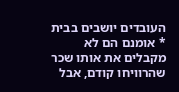העובדים יושבים בבית * אומנם הם לא מקבלים את אותו שכר שהרוויחו קודם, אבל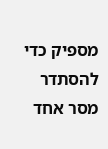מספיק כדי להסתדר
מסר אחד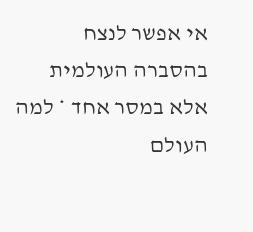אי אפשר לנצח בהסברה העולמית אלא במסר אחד * למה העולם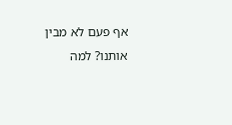אף פעם לא מבין אותנו? למה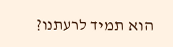הוא תמיד לרעתנו?